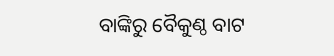ବାଙ୍କିରୁ ବୈକୁଣ୍ଠ ବାଟ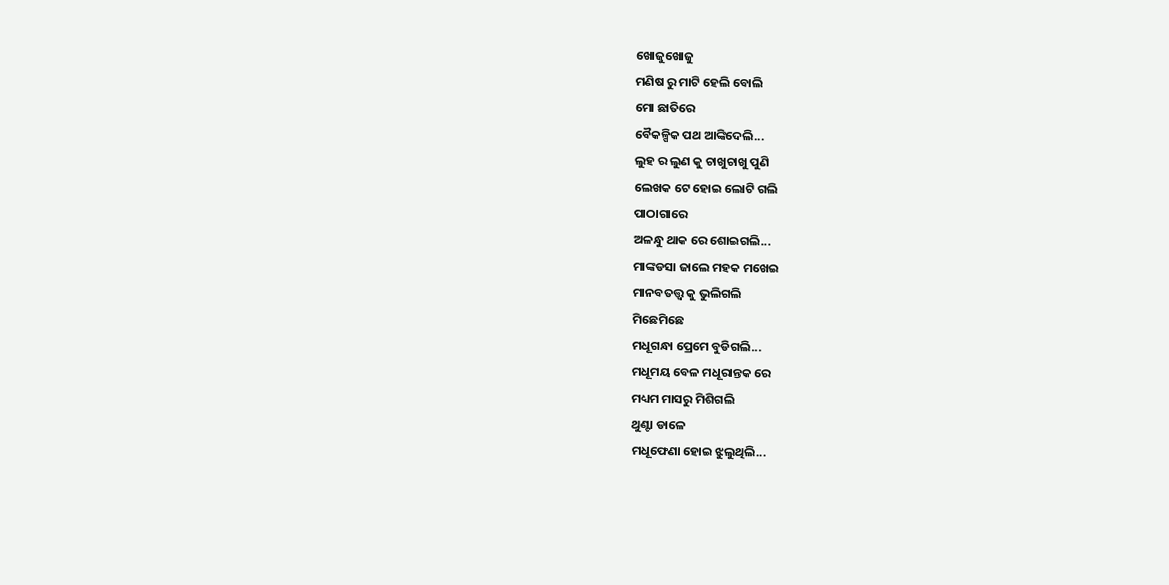ଖୋଜୁଖୋଜୁ
ମଣିଷ ରୁ ମାଟି ହେଲି ବୋଲି
ମୋ ଛାତିରେ
ବୈକଳ୍ପିକ ପଥ ଆଙ୍କିଦେଲି...
ଲୁହ ର ଲୁଣ କୁ ଚାଖୁଚାଖୁ ପୁଣି
ଲେଖକ ଟେ ହୋଇ ଲୋଟି ଗଲି
ପାଠାଗାରେ
ଅଳନ୍ଧୁ ଥାକ ରେ ଶୋଇଗଲି...
ମାଙ୍କଡସା ଜାଲେ ମହକ ମଖେଇ
ମାନବତତ୍ତ୍ୱ କୁ ଭୁଲିଗଲି
ମିଛେମିଛେ
ମଧୂଗନ୍ଧା ପ୍ରେମେ ବୁଡିଗଲି...
ମଧୂମୟ ବେଳ ମଧୂରାନ୍ତକ ରେ
ମଧ୍ୟମ ମାସରୁ ମିଶିଗଲି
ଥୁଣ୍ଟା ଡାଳେ
ମଧୂଫେଣା ହୋଇ ଝୁଲୁଥିଲି...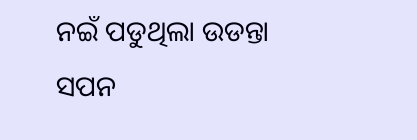ନଇଁ ପଡୁଥିଲା ଉଡନ୍ତା ସପନ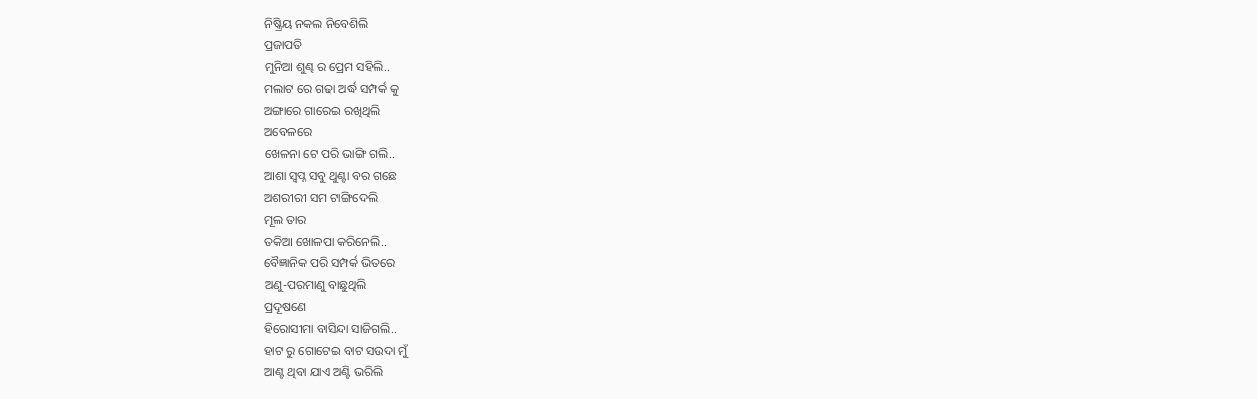ନିଷ୍କ୍ରିୟ ନକଲ ନିବେଶିଲି
ପ୍ରଜାପତି
ମୁନିଆ ଶୁଣ୍ଢ ର ପ୍ରେମ ସହିଲି..
ମଲାଟ ରେ ଗଢା ଅର୍ଦ୍ଧ ସମ୍ପର୍କ କୁ
ଅଙ୍ଗାରେ ଗାରେଇ ରଖିଥିଲି
ଅବେଳରେ
ଖେଳନା ଟେ ପରି ଭାଙ୍ଗି ଗଲି..
ଆଶା ସ୍ୱପ୍ନ ସବୁ ଥୁଣ୍ଟା ବର ଗଛେ
ଅଶରୀରୀ ସମ ଟାଙ୍ଗିଦେଲି
ମୂଲ ତାର
ତକିଆ ଖୋଳପା କରିନେଲି..
ବୈଜ୍ଞାନିକ ପରି ସମ୍ପର୍କ ଭିତରେ
ଅଣୁ-ପରମାଣୁ ବାଛୁଥିଲି
ପ୍ରଦୂଷଣେ
ହିରୋସୀମା ବାସିନ୍ଦା ସାଜିଗଲି..
ହାଟ ରୁ ଗୋଟେଇ ବାଟ ସଉଦା ମୁଁ
ଆଣ୍ଟ ଥିବା ଯାଏ ଅଣ୍ଟି ଭରିଲି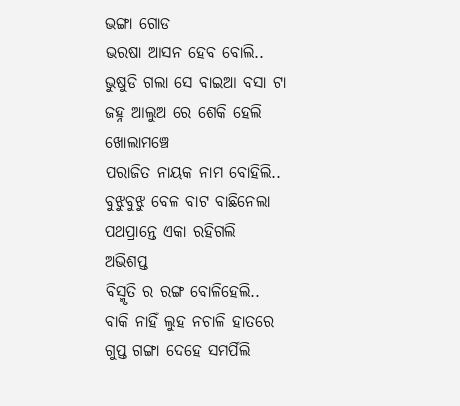ଭଙ୍ଗା ଗୋଡ
ଭରଷା ଆସନ ହେବ ବୋଲି..
ଭୁଷୁଡି ଗଲା ସେ ବାଇଆ ବସା ଟା
ଜହ୍ନ ଆଲୁଅ ରେ ଶେକି ହେଲି
ଖୋଲାମଞ୍ଚେ
ପରାଜିତ ନାୟକ ନାମ ବୋହିଲି..
ବୁଝୁବୁଝୁ ବେଳ ବାଟ ବାଛିନେଲା
ପଥପ୍ରାନ୍ତେ ଏକା ରହିଗଲି
ଅଭିଶପ୍ତ
ବିସ୍ମୃତି ର ରଙ୍ଗ ବୋଳିହେଲି..
ବାକି ନାହିଁ ଲୁହ ନଚାଳି ହାତରେ
ଗୁପ୍ତ ଗଙ୍ଗା ଦେହେ ସମର୍ପିଲି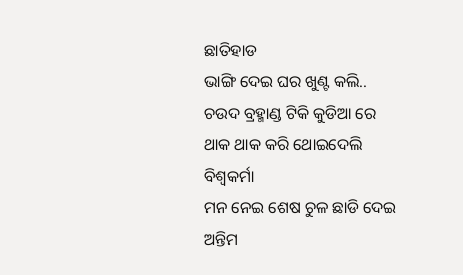ଛାତିହାଡ
ଭାଙ୍ଗି ଦେଇ ଘର ଖୁଣ୍ଟ କଲି..
ଚଉଦ ବ୍ରହ୍ମାଣ୍ଡ ଟିକି କୁଡିଆ ରେ
ଥାକ ଥାକ କରି ଥୋଇଦେଲି
ବିଶ୍ୱକର୍ମା
ମନ ନେଇ ଶେଷ ଚୁଳ ଛାଡି ଦେଇ
ଅନ୍ତିମ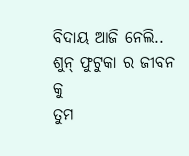ବିଦାୟ ଆଜି ନେଲି..
ଶୁନ୍ ଫୁଟୁକା ର ଜୀବନ କୁ
ତୁମ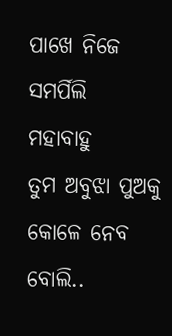ପାଖେ ନିଜେ ସମର୍ପିଲି
ମହାବାହୁ
ତୁମ ଅବୁଝା ପୁଅକୁ କୋଳେ ନେବ ବୋଲି..